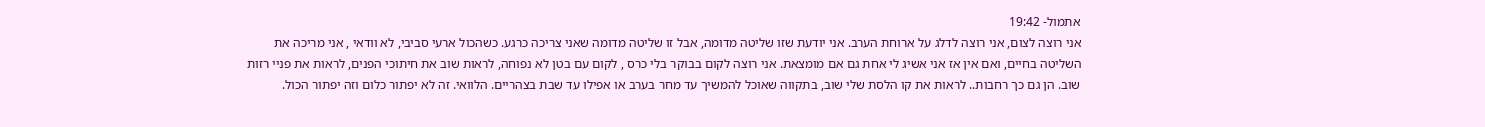אתמול- 19:42
אני רוצה לצום, אני רוצה לדלג על ארוחת הערב. אני יודעת שזו שליטה מדומה, אבל זו שליטה מדומה שאני צריכה כרגע. כשהכול ארעי סביבי, לא וודאי , אני מריכה את השליטה בחיים, ואם אין אז אני אשיג לי אחת גם אם מומצאת. אני רוצה לקום בבוקר בלי כרס , לקום עם בטן לא נפוחה, לראות שוב את חיתוכי הפנים, לראות את פניי רזות שוב. הן גם כך רחבות.. לראות את קו הלסת שלי שוב, בתקווה שאוכל להמשיך עד מחר בערב או אפילו עד שבת בצהריים. הלוואי. זה לא יפתור כלום וזה יפתור הכול.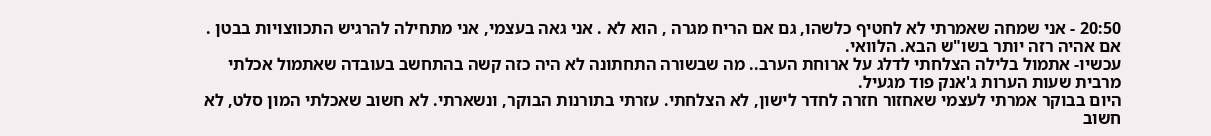20:50 - אני שמחה שאמרתי לא לחטיף כלשהו, גם אם הריח מגרה , הוא לא . אני גאה בעצמי, אני מתחילה להרגיש התכווצויות בבטן . אם אהיה רזה יותר בשו"ש הבא. הלוואי.
עכשיו- אתמול בלילה הצלחתי לדלג על ארוחת הערב.. מה שבשורה התחתונה לא היה כזה קשה בהתחשב בעובדה שאתמול אכלתי מרבית שעות הערות ג'אנק פוד מגעיל.
היום בבוקר אמרתי לעצמי שאחזור חזרה לחדר לישון, לא הצלחתי. עזרתי בתורנות הבוקר, ונשארתי. לא חשוב שאכלתי המון סלט, לא חשוב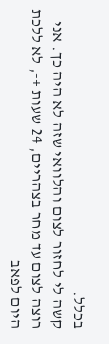בכלל.
קשה לי לחזור לצום והלוואי שזה לא היה כך. אני רוצה לצום עד מחר בצהריים, 24 שעות +-, לא ללכת היום לפאב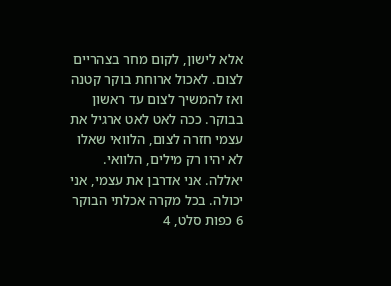אלא לישון, לקום מחר בצהריים לצום. לאכול ארוחת בוקר קטנה ואז להמשיך לצום עד ראשון בבוקר. ככה לאט לאט ארגיל את עצמי חזרה לצום, הלוואי שאלו לא יהיו רק מילים, הלוואי.
יאללה. אני אדרבן את עצמי, אני יכולה. בכל מקרה אכלתי הבוקר 6 כפות סלט, 4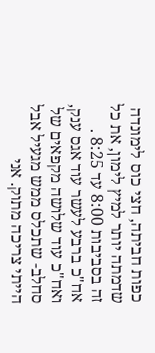כפות חביתה, חצי כוס לימונדה שדמתה יותר למיץ לימון, את כל זה בסביבות 8:00 עד 8:25 . אח"כ ברבע לעשר עוד אגס ענק, ואח"כ עוד שלושה מקפאים של סחלב- שתכלס ממש מגעיל אבל הייתי צריכה מתוק. אני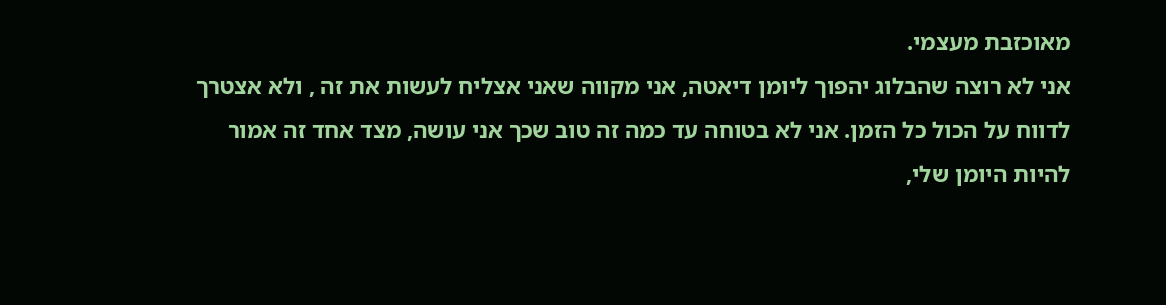מאוכזבת מעצמי.
אני לא רוצה שהבלוג יהפוך ליומן דיאטה, אני מקווה שאני אצליח לעשות את זה , ולא אצטרך לדווח על הכול כל הזמן. אני לא בטוחה עד כמה זה טוב שכך אני עושה, מצד אחד זה אמור להיות היומן שלי,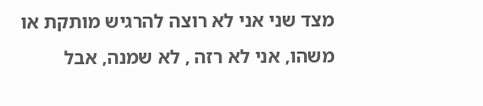מצד שני אני לא רוצה להרגיש מותקת או משהו, אני לא רזה , לא שמנה, אבל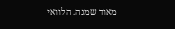מאוד שמנה. הלוואי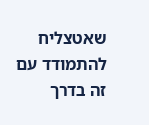שאטצליח להתמודד עם זה בדרך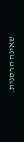שאינה הרסנית.